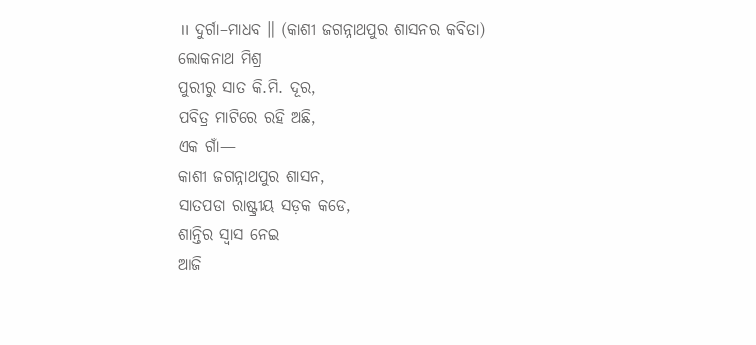॥ ଦୁର୍ଗା–ମାଧବ ॥ (କାଶୀ ଜଗନ୍ନାଥପୁର ଶାସନର କବିତା)
ଲୋକନାଥ ମିଶ୍ର
ପୁରୀରୁ ସାତ କି.ମି. ଦୂର,
ପବିତ୍ର ମାଟିରେ ରହି ଅଛି,
ଏକ ଗାଁ—
କାଶୀ ଜଗନ୍ନାଥପୁର ଶାସନ,
ସାତପଡା ରାଷ୍ଟ୍ରୀୟ ସଡ଼କ କଡେ,
ଶାନ୍ତିର ସ୍ୱାସ ନେଇ
ଆଜି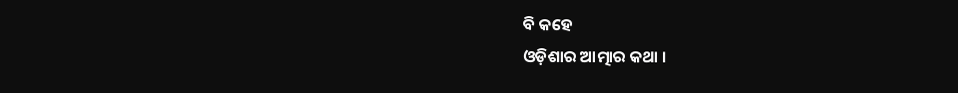ବି କହେ
ଓଡ଼ିଶାର ଆତ୍ମାର କଥା ।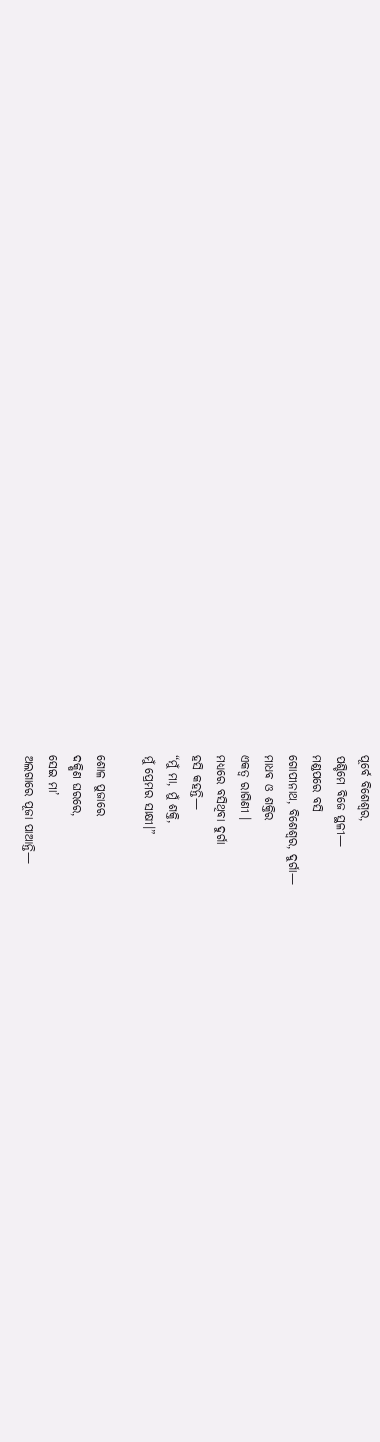ପୂର୍ବେ ବିଶେଶ୍ୱର,
ପଶ୍ଚିମେ ବିଜେ ସ୍ଥଳୀ—
ମଣ୍ଡପରେ ବସି
ଗୋପୀନାଥ, ବିଶେଶ୍ୱର, ଦୁର୍ଗା—
ମାଧବ ଓ ଶକ୍ତିର
ଏକତ୍ୱ ରାଗିଣୀ ।
ମଧ୍ୟରେ ବସିଥିବା ଦୁର୍ଗା
ହସି କହନ୍ତି—
“ମୁଁ ମା, ମୁଁ ଶକ୍ତି,
ମୁଁ ପ୍ରେମର ସାକ୍ଷୀ।”

ଶୋଳ ପୁଜାରେ
ଦକ୍ଷିଣ ଘରରେ,
ସେଇ ମା’
ଅଲଗାରେ ପୂଜା ପାଆନ୍ତି—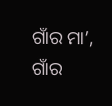ଗାଁର ମା’,
ଗାଁର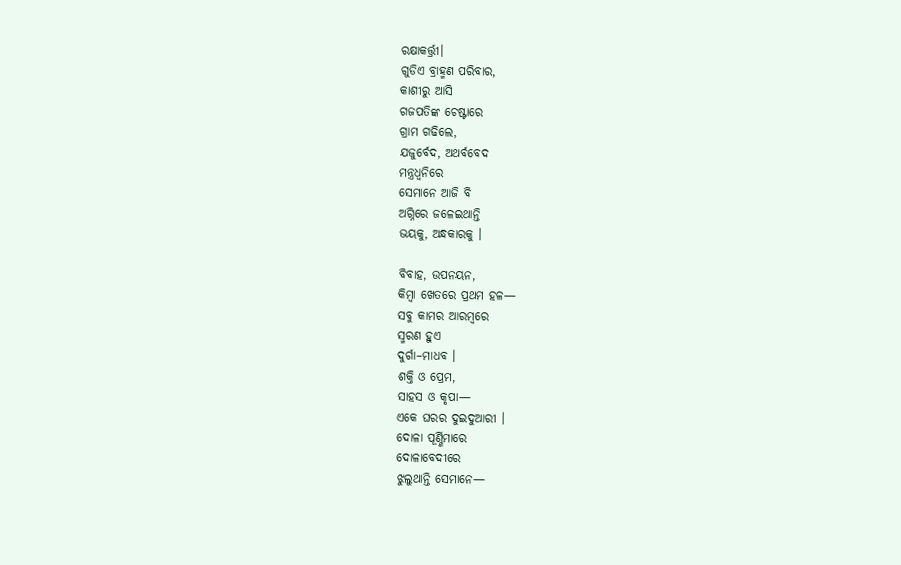ରକ୍ଷାକର୍ତ୍ତ୍ରୀ।
ଗୁଡିଏ ବ୍ରାହ୍ମଣ ପରିବାର,
କାଶୀରୁ ଆସି
ଗଜପତିଙ୍କ ଚେଷ୍ଟାରେ
ଗ୍ରାମ ଗଢିଲେ,
ଯଜୁର୍ବେଦ, ଅଥର୍ବବେଦ
ମନ୍ତ୍ରଧ୍ୱନିରେ
ସେମାନେ ଆଜି ବି
ଅଗ୍ନିରେ ଜଳେଇଥାନ୍ତି
ଭୟକୁ, ଅନ୍ଧକାରକୁ ।

ବିବାହ, ଉପନୟନ,
କିମ୍ବା ଖେତରେ ପ୍ରଥମ ହଳ—
ସବୁ କାମର ଆରମ୍ବରେ
ସ୍ମରଣ ହୁଏ
ଦୁର୍ଗା–ମାଧବ ।
ଶକ୍ତି ଓ ପ୍ରେମ,
ସାହସ ଓ କୃପା—
ଏକେ ଘରର ଦୁଇଦୁଆରୀ ।
ଦୋଳା ପୂର୍ଣ୍ଣିମାରେ
ଦୋଳାବେଦୀରେ
ଝୁଲୁଥାନ୍ତି ସେମାନେ—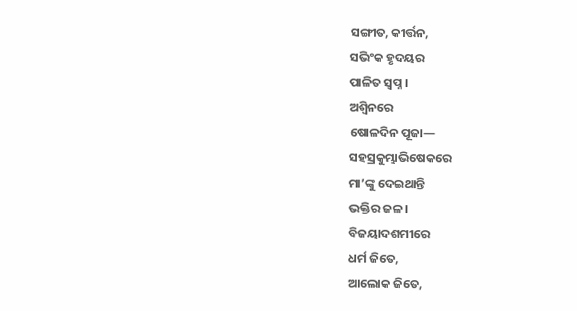ସଙ୍ଗୀତ, କୀର୍ତ୍ତନ,
ସଭିଂକ ହୃଦୟର
ପାଳିତ ସ୍ୱପ୍ନ ।
ଅଶ୍ୱିନରେ
ଷୋଳଦିନ ପୂଜା—
ସହସ୍ରକୁମ୍ଭାଭିଷେକରେ
ମା’ଙ୍କୁ ଦେଇଥାନ୍ତି
ଭକ୍ତିର ଜଳ।
ବିଜୟାଦଶମୀରେ
ଧର୍ମ ଜିତେ,
ଆଲୋକ ଜିତେ,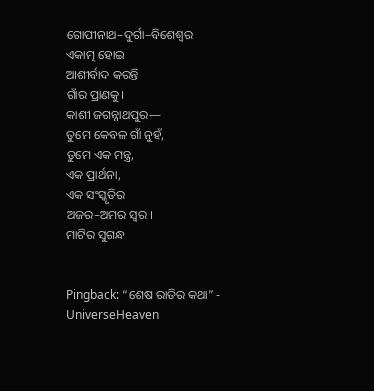ଗୋପୀନାଥ–ଦୁର୍ଗା–ବିଶେଶ୍ୱର
ଏକାତ୍ମ ହୋଇ
ଆଶୀର୍ବାଦ କରନ୍ତି
ଗାଁର ପ୍ରାଣକୁ।
କାଶୀ ଜଗନ୍ନାଥପୁର—
ତୁମେ କେବଳ ଗାଁ ନୁହଁ,
ତୁମେ ଏକ ମନ୍ତ୍ର,
ଏକ ପ୍ରାର୍ଥନା,
ଏକ ସଂସ୍କୃତିର
ଅଜର–ଅମର ସ୍ୱର ।
ମାଟିର ସୁଗନ୍ଧ


Pingback: “ଶେଷ ରାତିର କଥା” - UniverseHeaven